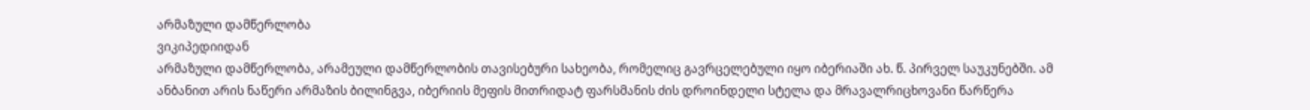არმაზული დამწერლობა
ვიკიპედიიდან
არმაზული დამწერლობა, არამეული დამწერლობის თავისებური სახეობა, რომელიც გავრცელებული იყო იბერიაში ახ. წ. პირველ საუკუნებში. ამ ანბანით არის ნაწერი არმაზის ბილინგვა, იბერიის მეფის მითრიდატ ფარსმანის ძის დროინდელი სტელა და მრავალრიცხოვანი წარწერა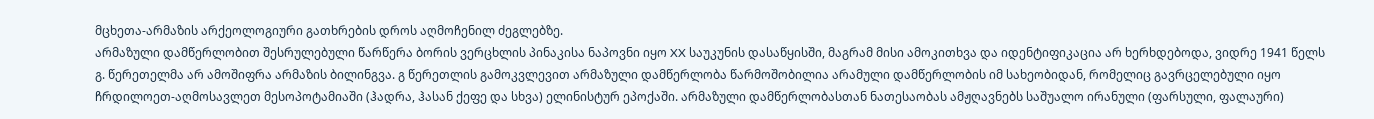მცხეთა-არმაზის არქეოლოგიური გათხრების დროს აღმოჩენილ ძეგლებზე.
არმაზული დამწერლობით შესრულებული წარწერა ბორის ვერცხლის პინაკისა ნაპოვნი იყო XX საუკუნის დასაწყისში, მაგრამ მისი ამოკითხვა და იდენტიფიკაცია არ ხერხდებოდა, ვიდრე 1941 წელს გ. წერეთელმა არ ამოშიფრა არმაზის ბილინგვა. გ წერეთლის გამოკვლევით არმაზული დამწერლობა წარმოშობილია არამული დამწერლობის იმ სახეობიდან, რომელიც გავრცელებული იყო ჩრდილოეთ-აღმოსავლეთ მესოპოტამიაში (ჰადრა, ჰასან ქეფე და სხვა) ელინისტურ ეპოქაში. არმაზული დამწერლობასთან ნათესაობას ამჟღავნებს საშუალო ირანული (ფარსული, ფალაური)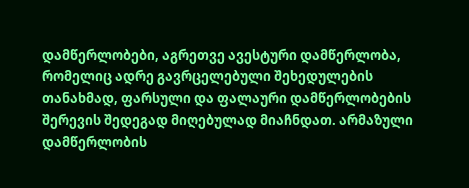დამწერლობები, აგრეთვე ავესტური დამწერლობა, რომელიც ადრე გავრცელებული შეხედულების თანახმად, ფარსული და ფალაური დამწერლობების შერევის შედეგად მიღებულად მიაჩნდათ. არმაზული დამწერლობის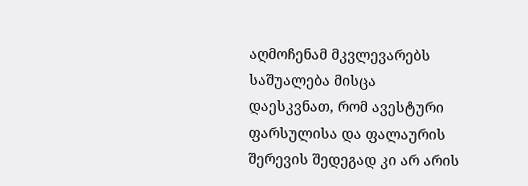აღმოჩენამ მკვლევარებს საშუალება მისცა დაესკვნათ, რომ ავესტური ფარსულისა და ფალაურის შერევის შედეგად კი არ არის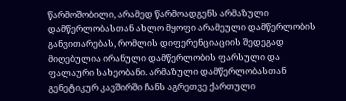წარმოშობილი, არამედ წარმოადგენს არმაზული დამწერლობასთან ახლო მყოფი არამეული დამწერლობის განვითარებას, რომლის დიფერენციაციის შედეგად მიღებულია ირანული დამწერლობის ფარსული და ფალაური სახეობანი. არმაზული დამწერლობასთან გენეტიკურ კავშირში ჩანს აგრეთვე ქართული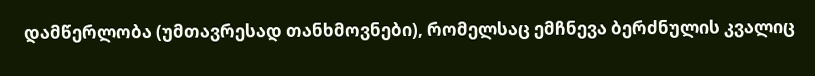დამწერლობა (უმთავრესად თანხმოვნები), რომელსაც ემჩნევა ბერძნულის კვალიც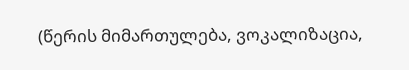(წერის მიმართულება, ვოკალიზაცია,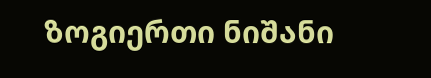ზოგიერთი ნიშანი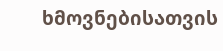ხმოვნებისათვის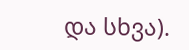და სხვა).